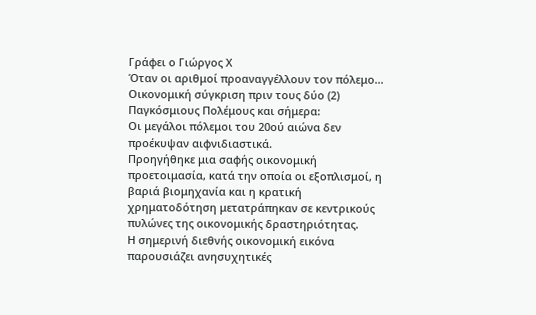Γράφει ο Γιώργος Χ
Όταν οι αριθμοί προαναγγέλλουν τον πόλεμο...
Οικονομική σύγκριση πριν τους δύο (2) Παγκόσμιους Πολέμους και σήμερα:
Οι μεγάλοι πόλεμοι του 20ού αιώνα δεν προέκυψαν αιφνιδιαστικά.
Προηγήθηκε μια σαφής οικονομική προετοιμασία, κατά την οποία οι εξοπλισμοί, η βαριά βιομηχανία και η κρατική χρηματοδότηση μετατράπηκαν σε κεντρικούς πυλώνες της οικονομικής δραστηριότητας.
Η σημερινή διεθνής οικονομική εικόνα παρουσιάζει ανησυχητικές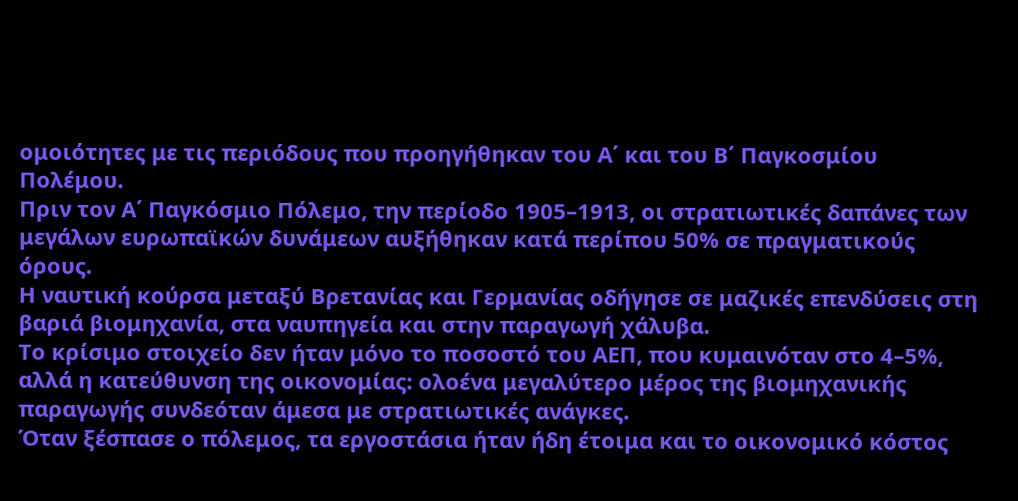ομοιότητες με τις περιόδους που προηγήθηκαν του Α΄ και του Β΄ Παγκοσμίου Πολέμου.
Πριν τον Α΄ Παγκόσμιο Πόλεμο, την περίοδο 1905–1913, οι στρατιωτικές δαπάνες των μεγάλων ευρωπαϊκών δυνάμεων αυξήθηκαν κατά περίπου 50% σε πραγματικούς όρους.
Η ναυτική κούρσα μεταξύ Βρετανίας και Γερμανίας οδήγησε σε μαζικές επενδύσεις στη βαριά βιομηχανία, στα ναυπηγεία και στην παραγωγή χάλυβα.
Το κρίσιμο στοιχείο δεν ήταν μόνο το ποσοστό του ΑΕΠ, που κυμαινόταν στο 4–5%, αλλά η κατεύθυνση της οικονομίας: ολοένα μεγαλύτερο μέρος της βιομηχανικής παραγωγής συνδεόταν άμεσα με στρατιωτικές ανάγκες.
Όταν ξέσπασε ο πόλεμος, τα εργοστάσια ήταν ήδη έτοιμα και το οικονομικό κόστος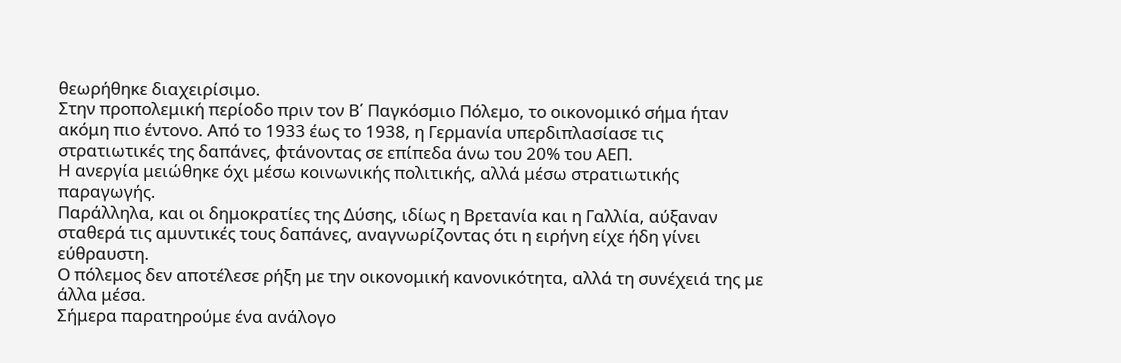θεωρήθηκε διαχειρίσιμο.
Στην προπολεμική περίοδο πριν τον Β΄ Παγκόσμιο Πόλεμο, το οικονομικό σήμα ήταν ακόμη πιο έντονο. Από το 1933 έως το 1938, η Γερμανία υπερδιπλασίασε τις στρατιωτικές της δαπάνες, φτάνοντας σε επίπεδα άνω του 20% του ΑΕΠ.
Η ανεργία μειώθηκε όχι μέσω κοινωνικής πολιτικής, αλλά μέσω στρατιωτικής παραγωγής.
Παράλληλα, και οι δημοκρατίες της Δύσης, ιδίως η Βρετανία και η Γαλλία, αύξαναν σταθερά τις αμυντικές τους δαπάνες, αναγνωρίζοντας ότι η ειρήνη είχε ήδη γίνει εύθραυστη.
Ο πόλεμος δεν αποτέλεσε ρήξη με την οικονομική κανονικότητα, αλλά τη συνέχειά της με άλλα μέσα.
Σήμερα παρατηρούμε ένα ανάλογο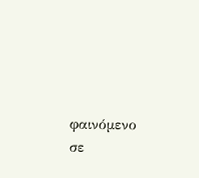φαινόμενο σε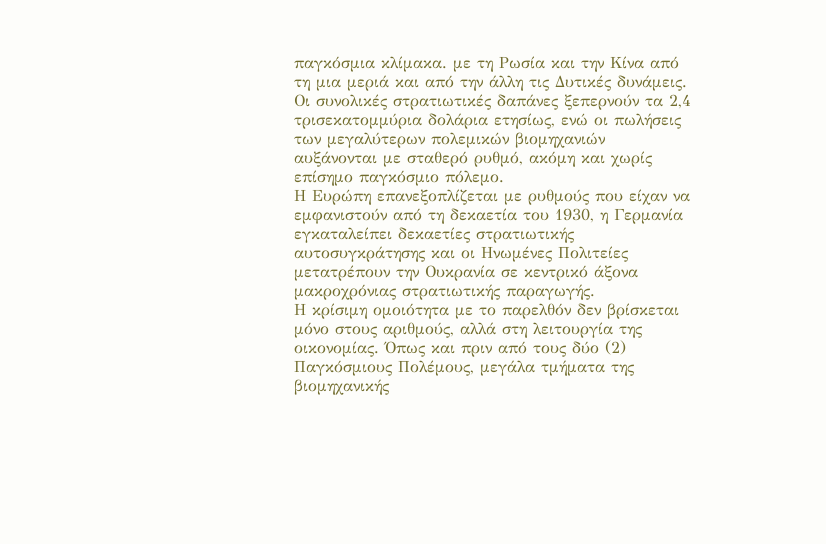παγκόσμια κλίμακα. με τη Ρωσία και την Κίνα από τη μια μεριά και από την άλλη τις Δυτικές δυνάμεις.
Οι συνολικές στρατιωτικές δαπάνες ξεπερνούν τα 2,4 τρισεκατομμύρια δολάρια ετησίως, ενώ οι πωλήσεις των μεγαλύτερων πολεμικών βιομηχανιών αυξάνονται με σταθερό ρυθμό, ακόμη και χωρίς επίσημο παγκόσμιο πόλεμο.
Η Ευρώπη επανεξοπλίζεται με ρυθμούς που είχαν να εμφανιστούν από τη δεκαετία του 1930, η Γερμανία εγκαταλείπει δεκαετίες στρατιωτικής αυτοσυγκράτησης και οι Ηνωμένες Πολιτείες μετατρέπουν την Ουκρανία σε κεντρικό άξονα μακροχρόνιας στρατιωτικής παραγωγής.
Η κρίσιμη ομοιότητα με το παρελθόν δεν βρίσκεται μόνο στους αριθμούς, αλλά στη λειτουργία της οικονομίας. Όπως και πριν από τους δύο (2) Παγκόσμιους Πολέμους, μεγάλα τμήματα της βιομηχανικής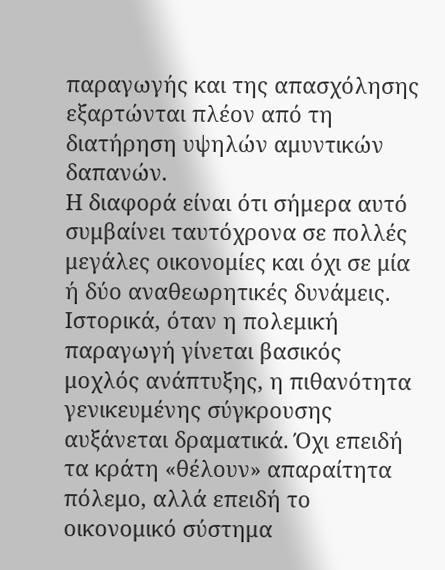παραγωγής και της απασχόλησης εξαρτώνται πλέον από τη διατήρηση υψηλών αμυντικών δαπανών.
Η διαφορά είναι ότι σήμερα αυτό συμβαίνει ταυτόχρονα σε πολλές μεγάλες οικονομίες και όχι σε μία ή δύο αναθεωρητικές δυνάμεις.
Ιστορικά, όταν η πολεμική παραγωγή γίνεται βασικός μοχλός ανάπτυξης, η πιθανότητα γενικευμένης σύγκρουσης αυξάνεται δραματικά. Όχι επειδή τα κράτη «θέλουν» απαραίτητα πόλεμο, αλλά επειδή το οικονομικό σύστημα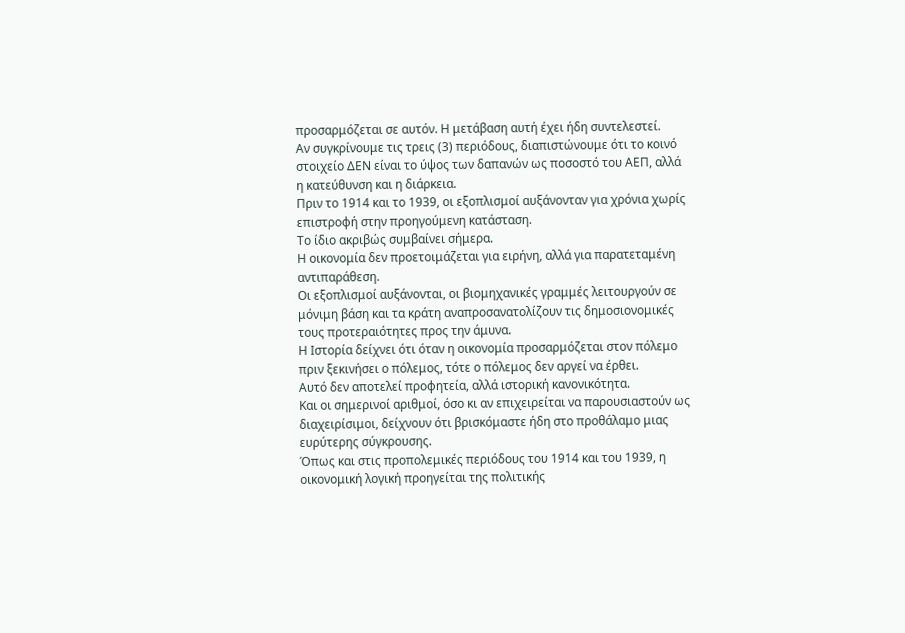προσαρμόζεται σε αυτόν. Η μετάβαση αυτή έχει ήδη συντελεστεί.
Αν συγκρίνουμε τις τρεις (3) περιόδους, διαπιστώνουμε ότι το κοινό στοιχείο ΔΕΝ είναι το ύψος των δαπανών ως ποσοστό του ΑΕΠ, αλλά η κατεύθυνση και η διάρκεια.
Πριν το 1914 και το 1939, οι εξοπλισμοί αυξάνονταν για χρόνια χωρίς επιστροφή στην προηγούμενη κατάσταση.
Το ίδιο ακριβώς συμβαίνει σήμερα.
Η οικονομία δεν προετοιμάζεται για ειρήνη, αλλά για παρατεταμένη αντιπαράθεση.
Οι εξοπλισμοί αυξάνονται, οι βιομηχανικές γραμμές λειτουργούν σε μόνιμη βάση και τα κράτη αναπροσανατολίζουν τις δημοσιονομικές τους προτεραιότητες προς την άμυνα.
Η Ιστορία δείχνει ότι όταν η οικονομία προσαρμόζεται στον πόλεμο πριν ξεκινήσει ο πόλεμος, τότε ο πόλεμος δεν αργεί να έρθει.
Αυτό δεν αποτελεί προφητεία, αλλά ιστορική κανονικότητα.
Και οι σημερινοί αριθμοί, όσο κι αν επιχειρείται να παρουσιαστούν ως διαχειρίσιμοι, δείχνουν ότι βρισκόμαστε ήδη στο προθάλαμο μιας ευρύτερης σύγκρουσης.
Όπως και στις προπολεμικές περιόδους του 1914 και του 1939, η οικονομική λογική προηγείται της πολιτικής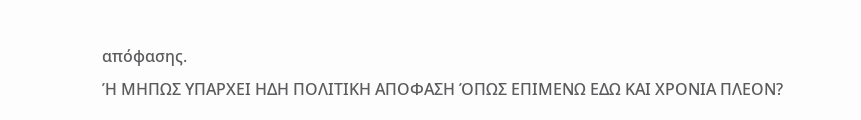απόφασης.
Ή ΜΗΠΩΣ ΥΠΑΡΧΕΙ ΗΔΗ ΠΟΛΙΤΙΚΗ ΑΠΟΦΑΣΗ ΌΠΩΣ ΕΠΙΜΕΝΩ ΕΔΩ ΚΑΙ ΧΡΟΝΙΑ ΠΛΕΟΝ?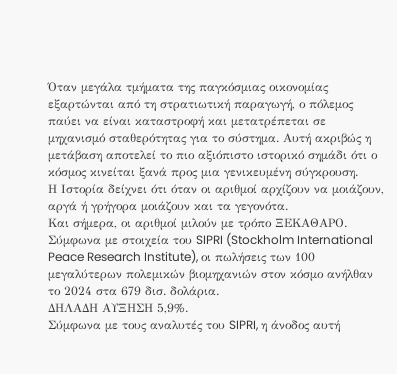Όταν μεγάλα τμήματα της παγκόσμιας οικονομίας εξαρτώνται από τη στρατιωτική παραγωγή, ο πόλεμος παύει να είναι καταστροφή και μετατρέπεται σε μηχανισμό σταθερότητας για το σύστημα. Αυτή ακριβώς η μετάβαση αποτελεί το πιο αξιόπιστο ιστορικό σημάδι ότι ο κόσμος κινείται ξανά προς μια γενικευμένη σύγκρουση.
Η Ιστορία δείχνει ότι όταν οι αριθμοί αρχίζουν να μοιάζουν, αργά ή γρήγορα μοιάζουν και τα γεγονότα.
Και σήμερα, οι αριθμοί μιλούν με τρόπο ΞΕΚΑΘΑΡΟ.
Σύμφωνα με στοιχεία του SIPRI (Stockholm International Peace Research Institute), οι πωλήσεις των 100 μεγαλύτερων πολεμικών βιομηχανιών στον κόσμο ανήλθαν το 2024 στα 679 δισ. δολάρια.
ΔΗΛΑΔΗ ΑΥΞΗΣΗ 5,9%.
Σύμφωνα με τους αναλυτές του SIPRI, η άνοδος αυτή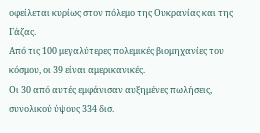οφείλεται κυρίως στον πόλεμο της Ουκρανίας και της Γάζας.
Από τις 100 μεγαλύτερες πολεμικές βιομηχανίες του κόσμου, οι 39 είναι αμερικανικές.
Οι 30 από αυτές εμφάνισαν αυξημένες πωλήσεις, συνολικού ύψους 334 δισ.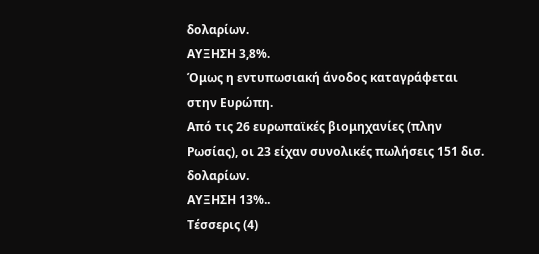δολαρίων.
ΑΥΞΗΣΗ 3,8%.
Όμως η εντυπωσιακή άνοδος καταγράφεται στην Ευρώπη.
Από τις 26 ευρωπαϊκές βιομηχανίες (πλην Ρωσίας), οι 23 είχαν συνολικές πωλήσεις 151 δισ. δολαρίων.
ΑΥΞΗΣΗ 13%..
Τέσσερις (4)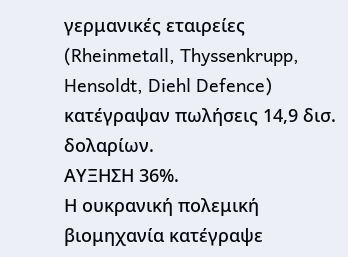γερμανικές εταιρείες (Rheinmetall, Thyssenkrupp, Hensoldt, Diehl Defence) κατέγραψαν πωλήσεις 14,9 δισ. δολαρίων.
ΑΥΞΗΣΗ 36%.
Η ουκρανική πολεμική βιομηχανία κατέγραψε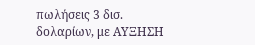πωλήσεις 3 δισ. δολαρίων, με ΑΥΞΗΣΗ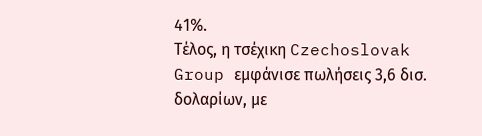41%.
Τέλος, η τσέχικη Czechoslovak Group εμφάνισε πωλήσεις 3,6 δισ. δολαρίων, με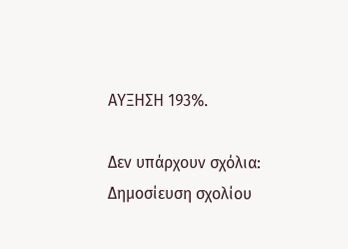ΑΥΞΗΣΗ 193%.

Δεν υπάρχουν σχόλια:
Δημοσίευση σχολίου